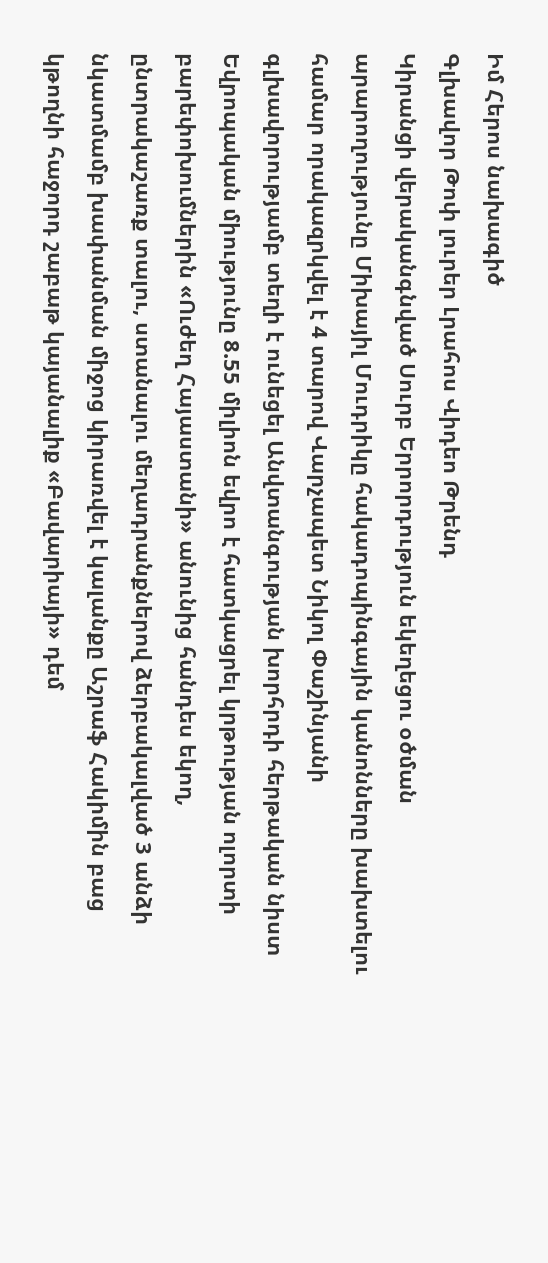Իմ Հերոս նախագիծ
Գլխավոր Թոփ լուրեր Լրահոս Վիդեո Թրենդ
Կիրանցի վերականգնված Սուրբ Երրորդություն եկեղեցու օծման արարողությունը Միխայիլ Մուդրիկը հակադոպինգային կանոնները խախտելու համար որակազրկվել է 4 տարով Վարչապետ Նիկոլ Փաշինյանի գլխավորությամբ տեղի է ունեցել Անվտանգության խորհրդի հերթական նիստ Եվրոպական միությունը 8.55 միլիոն եվրո է հատկացրել կրթության ոլորտի բարեփոխումներին «Ուժեղ Հայաստանի» անունից հանդես եկող, ընտրակաշառք տալու, ստանալու մեղադրանքներով ձերբակալված 3 անձի նկատմամբ խափանման միջոց կիրառվել է կալանքը Աշրաֆ Հակիմին բաց կթողնի հաջորդ շաբաթ կայանալիք «Բավարիայի» դեմ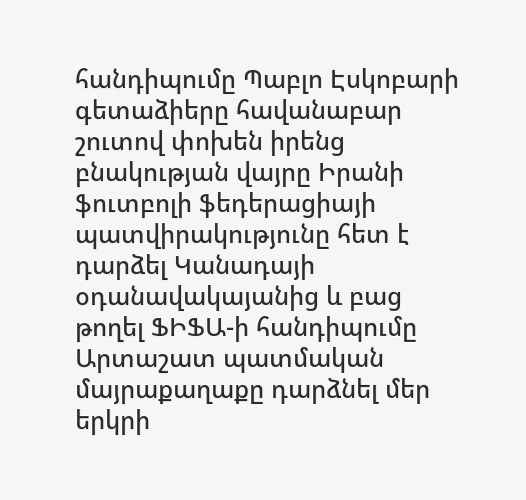հանդիպումը Պաբլո Էսկոբարի գետաձիերը հավանաբար շուտով փոխեն իրենց բնակության վայրը Իրանի ֆուտբոլի ֆեդերացիայի պատվիրակությունը հետ է դարձել Կանադայի օդանավակայանից և բաց թողել ՖԻՖԱ-ի հանդիպումը Արտաշատ պատմական մայրաքաղաքը դարձնել մեր երկրի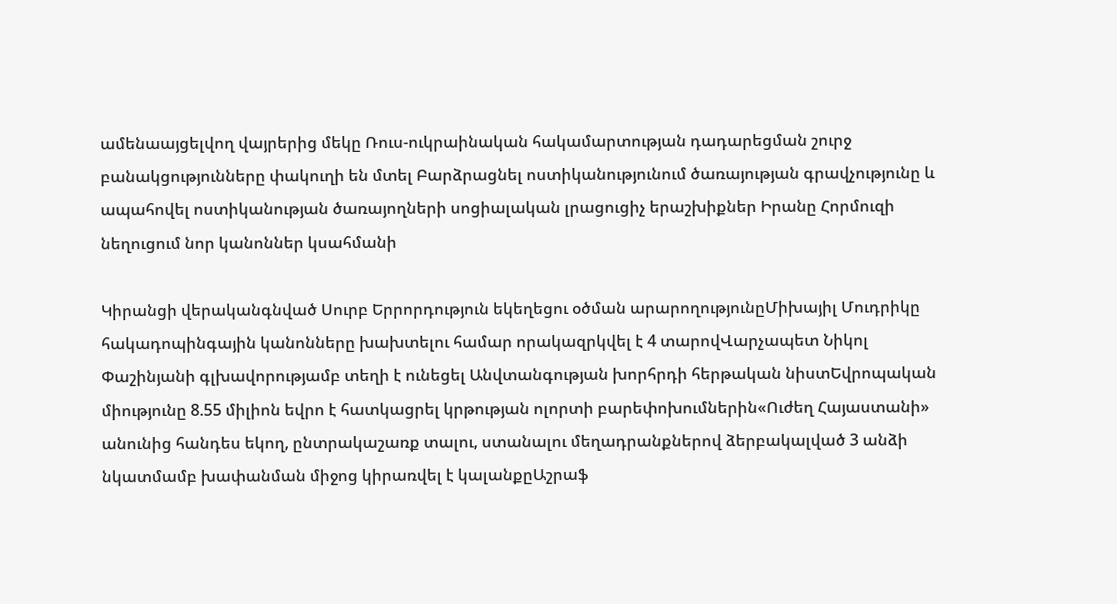ամենաայցելվող վայրերից մեկը Ռուս-ուկրաինական հակամարտության դադարեցման շուրջ բանակցությունները փակուղի են մտել Բարձրացնել ոստիկանությունում ծառայության գրավչությունը և ապահովել ոստիկանության ծառայողների սոցիալական լրացուցիչ երաշխիքներ Իրանը Հորմուզի նեղուցում նոր կանոններ կսահմանի

Կիրանցի վերականգնված Սուրբ Երրորդություն եկեղեցու օծման արարողությունըՄիխայիլ Մուդրիկը հակադոպինգային կանոնները խախտելու համար որակազրկվել է 4 տարովՎարչապետ Նիկոլ Փաշինյանի գլխավորությամբ տեղի է ունեցել Անվտանգության խորհրդի հերթական նիստԵվրոպական միությունը 8.55 միլիոն եվրո է հատկացրել կրթության ոլորտի բարեփոխումներին«Ուժեղ Հայաստանի» անունից հանդես եկող, ընտրակաշառք տալու, ստանալու մեղադրանքներով ձերբակալված 3 անձի նկատմամբ խափանման միջոց կիրառվել է կալանքըԱշրաֆ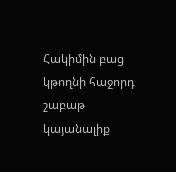Հակիմին բաց կթողնի հաջորդ շաբաթ կայանալիք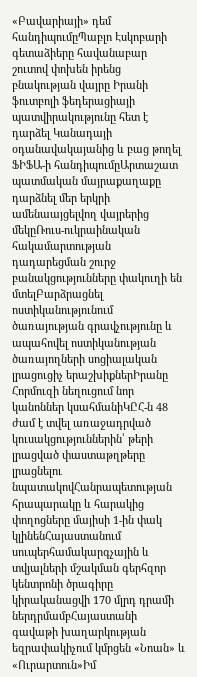«Բավարիայի» դեմ հանդիպումըՊաբլո Էսկոբարի գետաձիերը հավանաբար շուտով փոխեն իրենց բնակության վայրը Իրանի ֆուտբոլի ֆեդերացիայի պատվիրակությունը հետ է դարձել Կանադայի օդանավակայանից և բաց թողել ՖԻՖԱ-ի հանդիպումըԱրտաշատ պատմական մայրաքաղաքը դարձնել մեր երկրի ամենաայցելվող վայրերից մեկըՌուս-ուկրաինական հակամարտության դադարեցման շուրջ բանակցությունները փակուղի են մտելԲարձրացնել ոստիկանությունում ծառայության գրավչությունը և ապահովել ոստիկանության ծառայողների սոցիալական լրացուցիչ երաշխիքներԻրանը Հորմուզի նեղուցում նոր կանոններ կսահմանիԿԸՀ-ն 48 ժամ է տվել առաջադրված կուսակցություններին՝ թերի լրացված փաստաթղթերը լրացնելու նպատակովՀանրապետության հրապարակը և հարակից փողոցները մայիսի 1-ին փակ կլինենՀայաստանում սուպերհամակարգչային և տվյալների մշակման գերհզոր կենտրոնի ծրագիրը կիրականացվի 170 մլրդ դրամի ներդրմամբՀայաստանի գավաթի խաղարկության եզրափակիչում կմրցեն «Նոան» և «Ուրարտուն»Իմ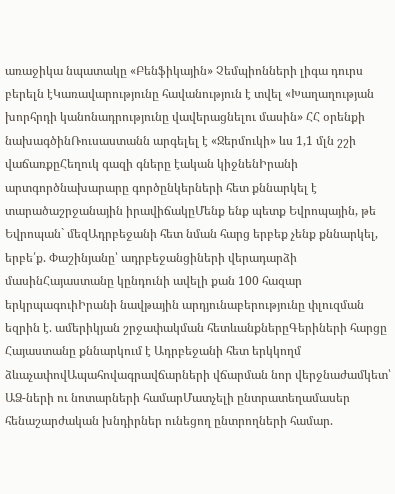առաջիկա նպատակը «Բենֆիկային» Չեմպիոնների լիգա դուրս բերելն էԿառավարությունը հավանություն է տվել «Խաղաղության խորհրդի կանոնադրությունը վավերացնելու մասին» ՀՀ օրենքի նախագծինՌուսաստանն արգելել է «Ջերմուկի» ևս 1,1 մլն շշի վաճառքըՀեղուկ գազի գները էական կիջնենԻրանի արտգործնախարարը գործընկերների հետ քննարկել է տարածաշրջանային իրավիճակըՄենք ենք պետք Եվրոպային, թե Եվրոպան` մեզԱդրբեջանի հետ նման հարց երբեք չենք քննարկել, երբե՛ք. Փաշինյանը՝ ադրբեջանցիների վերադարձի մասինՀայաստանը կընդունի ավելի քան 100 հազար երկրպագուիԻրանի նավթային արդյունաբերությունը փլուզման եզրին է. ամերիկյան շրջափակման հետևանքներըԳերիների հարցը Հայաստանը քննարկում է Ադրբեջանի հետ երկկողմ ձևաչափովԱպահովագրավճարների վճարման նոր վերջնաժամկետ՝ ԱՁ-ների ու նոտարների համարՄատչելի ընտրատեղամասեր հենաշարժական խնդիրներ ունեցող ընտրողների համար.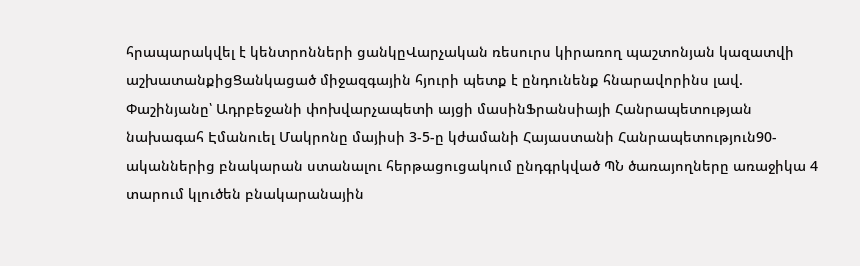հրապարակվել է կենտրոնների ցանկըՎարչական ռեսուրս կիրառող պաշտոնյան կազատվի աշխատանքիցՑանկացած միջազգային հյուրի պետք է ընդունենք հնարավորինս լավ. Փաշինյանը՝ Ադրբեջանի փոխվարչապետի այցի մասինՖրանսիայի Հանրապետության նախագահ Էմանուել Մակրոնը մայիսի 3-5-ը կժամանի Հայաստանի Հանրապետություն90-ականներից բնակարան ստանալու հերթացուցակում ընդգրկված ՊՆ ծառայողները առաջիկա 4 տարում կլուծեն բնակարանային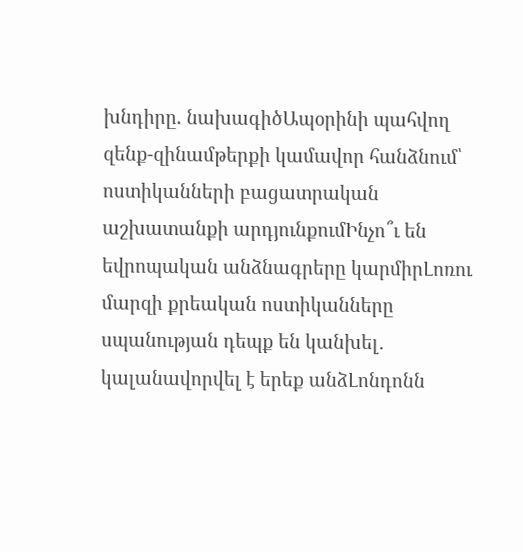խնդիրը. նախագիծԱպօրինի պահվող զենք-զինամթերքի կամավոր հանձնում՝ ոստիկանների բացատրական աշխատանքի արդյունքումԻնչո՞ւ են եվրոպական անձնագրերը կարմիրԼոռու մարզի քրեական ոստիկանները սպանության դեպք են կանխել․ կալանավորվել է երեք անձԼոնդոնն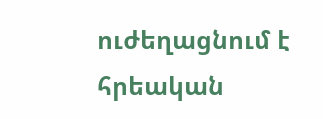ուժեղացնում է հրեական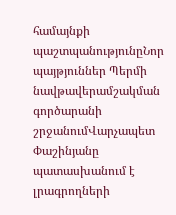համայնքի պաշտպանությունըՆոր պայթյուններ Պերմի նավթավերամշակման գործարանի շրջանումՎարչապետ Փաշինյանը պատասխանում է լրագրողների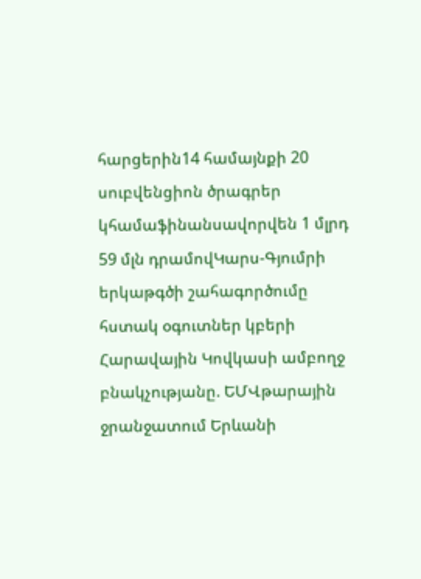հարցերին14 համայնքի 20 սուբվենցիոն ծրագրեր կհամաֆինանսավորվեն 1 մլրդ 59 մլն դրամովԿարս-Գյումրի երկաթգծի շահագործումը հստակ օգուտներ կբերի Հարավային Կովկասի ամբողջ բնակչությանը. ԵՄՎթարային ջրանջատում Երևանի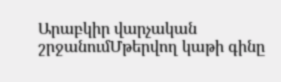Արաբկիր վարչական շրջանումՄթերվող կաթի գինը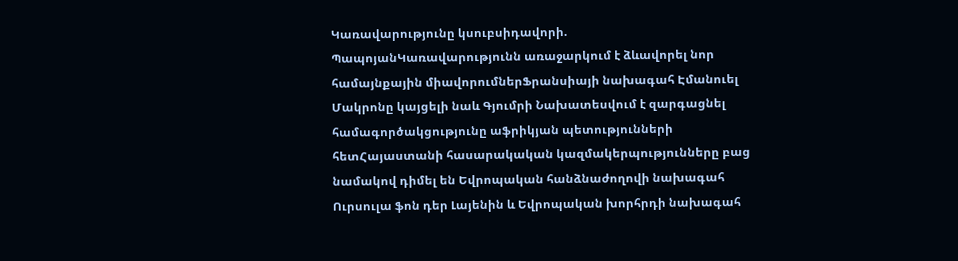Կառավարությունը կսուբսիդավորի. ՊապոյանԿառավարությունն առաջարկում է ձևավորել նոր համայնքային միավորումներՖրանսիայի նախագահ Էմանուել Մակրոնը կայցելի նաև Գյումրի Նախատեսվում է զարգացնել համագործակցությունը աֆրիկյան պետությունների հետՀայաստանի հասարակական կազմակերպությունները բաց նամակով դիմել են Եվրոպական հանձնաժողովի նախագահ Ուրսուլա ֆոն դեր Լայենին և Եվրոպական խորհրդի նախագահ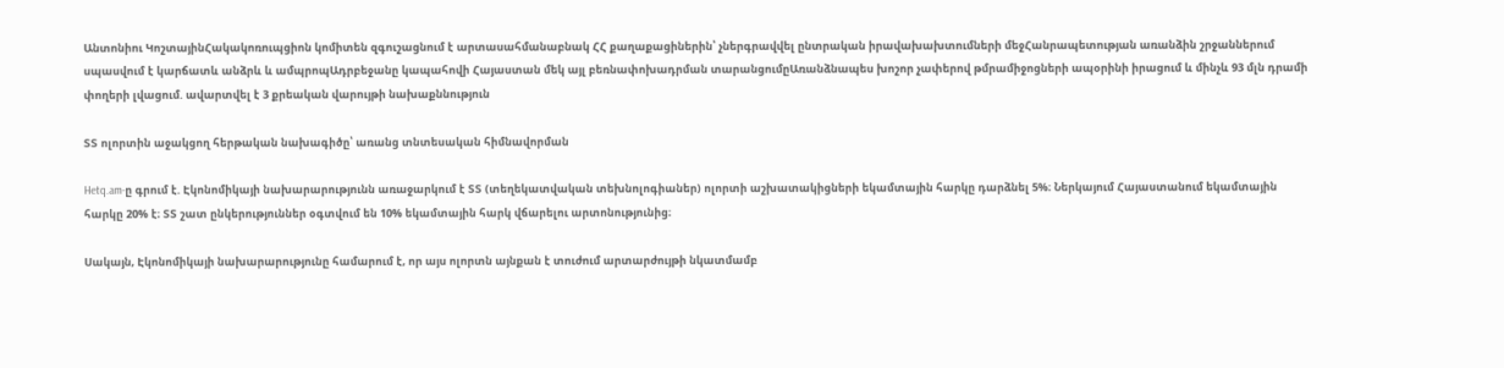Անտոնիու ԿոշտայինՀակակոռուպցիոն կոմիտեն զգուշացնում է արտասահմանաբնակ ՀՀ քաղաքացիներին՝ չներգրավվել ընտրական իրավախախտումների մեջՀանրապետության առանձին շրջաններում սպասվում է կարճատև անձրև և ամպրոպԱդրբեջանը կապահովի Հայաստան մեկ այլ բեռնափոխադրման տարանցումըԱռանձնապես խոշոր չափերով թմրամիջոցների ապօրինի իրացում և մինչև 93 մլն դրամի փողերի լվացում. ավարտվել է 3 քրեական վարույթի նախաքննություն

ՏՏ ոլորտին աջակցող հերթական նախագիծը՝ առանց տնտեսական հիմնավորման

Hetq.am-ը գրում է. Էկոնոմիկայի նախարարությունն առաջարկում է ՏՏ (տեղեկատվական տեխնոլոգիաներ) ոլորտի աշխատակիցների եկամտային հարկը դարձնել 5%։ Ներկայում Հայաստանում եկամտային հարկը 20% է։ ՏՏ շատ ընկերություններ օգտվում են 10% եկամտային հարկ վճարելու արտոնությունից։

Սակայն, Էկոնոմիկայի նախարարությունը համարում է, որ այս ոլորտն այնքան է տուժում արտարժույթի նկատմամբ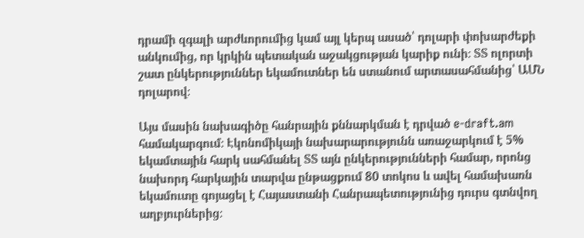դրամի զգալի արժևորումից կամ այլ կերպ ասած՝ դոլարի փոխարժեքի անկումից, որ կրկին պետական աջակցության կարիք ունի։ ՏՏ ոլորտի շատ ընկերություններ եկամուտներ են ստանում արտասահմանից՝ ԱՄՆ դոլարով։

Այս մասին նախագիծը հանրային քննարկման է դրված e-draft.am համակարգում։ Էկոնոմիկայի նախարարությունն առաջարկում է 5% եկամտային հարկ սահմանել ՏՏ այն ընկերությունների համար, որոնց նախորդ հարկային տարվա ընթացքում 80 տոկոս և ավել համախառն եկամուտը գոյացել է Հայաստանի Հանրապետությունից դուրս գտնվող աղբյուրներից։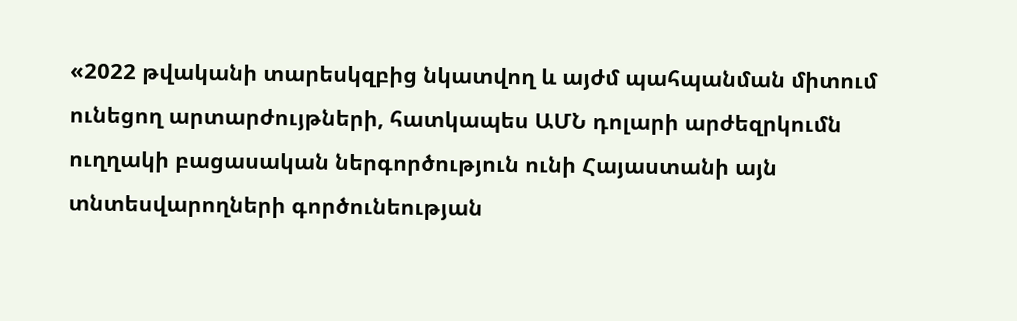«2022 թվականի տարեսկզբից նկատվող և այժմ պահպանման միտում ունեցող արտարժույթների, հատկապես ԱՄՆ դոլարի արժեզրկումն ուղղակի բացասական ներգործություն ունի Հայաստանի այն տնտեսվարողների գործունեության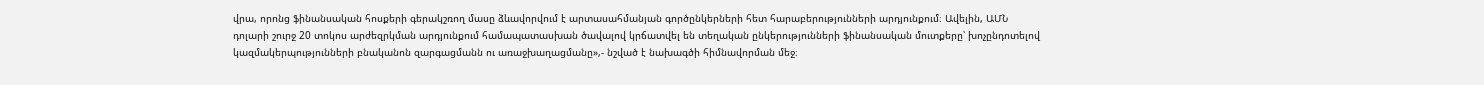վրա, որոնց ֆինանսական հոսքերի գերակշռող մասը ձևավորվում է արտասահմանյան գործընկերների հետ հարաբերությունների արդյունքում։ Ավելին, ԱՄՆ դոլարի շուրջ 20 տոկոս արժեզրկման արդյունքում համապատասխան ծավալով կրճատվել են տեղական ընկերությունների ֆինանսական մուտքերը՝ խոչընդոտելով կազմակերպությունների բնականոն զարգացմանն ու առաջխաղացմանը»,- նշված է նախագծի հիմնավորման մեջ։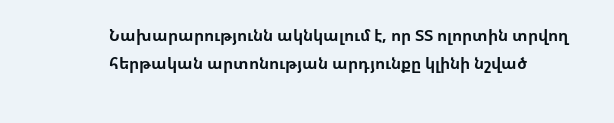Նախարարությունն ակնկալում է, որ ՏՏ ոլորտին տրվող հերթական արտոնության արդյունքը կլինի նշված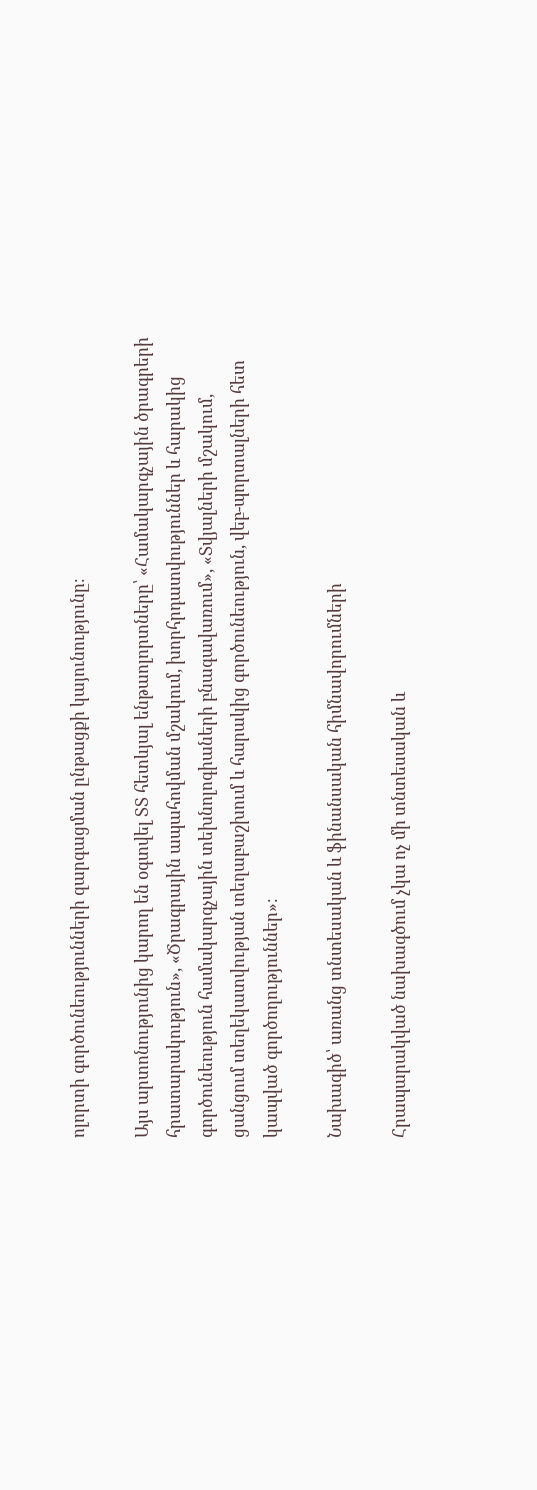ոլորտի գործունեությունների զարգացման ընթացքի կայունությունը։

Այս արտոնությունից կարող են օգտվել ՏՏ հետևյալ ենթաոլորտները՝ «Համակարգչային ծրագրերի հրատարակություն», «Ծրագրային ապահովման մշակում, խորհրդատվություններ և հարակից գործունեություն համակարգչային տեխնոլոգիաների բնագավառում», «Տվյալների մշակում, ցանցում տեղեկատվության տեղաբաշխում և հարակից գործունեություն, վեբ-պորտալների հետ կապված գործողություններ»։

Նախագիծ՝ առանց տնտեսական և ֆինանսական հիմնավորումների

Հրապարակված նախագծում չկա ոչ մի տնտեսական և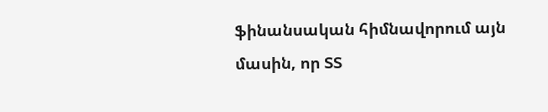ֆինանսական հիմնավորում այն մասին, որ ՏՏ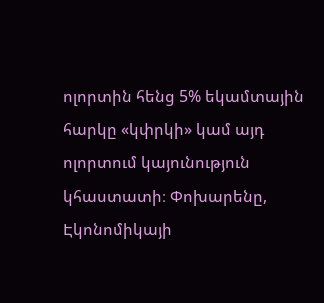ոլորտին հենց 5% եկամտային հարկը «կփրկի» կամ այդ ոլորտում կայունություն կհաստատի։ Փոխարենը, Էկոնոմիկայի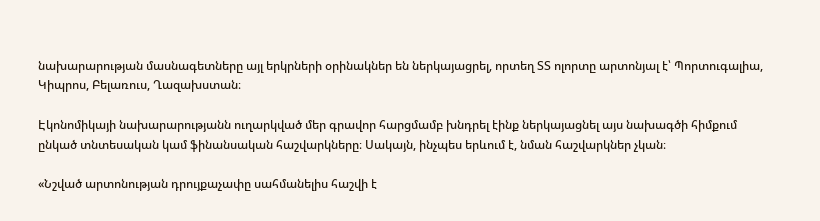նախարարության մասնագետները այլ երկրների օրինակներ են ներկայացրել, որտեղ ՏՏ ոլորտը արտոնյալ է՝ Պորտուգալիա, Կիպրոս, Բելառուս, Ղազախստան։

Էկոնոմիկայի նախարարությանն ուղարկված մեր գրավոր հարցմամբ խնդրել էինք ներկայացնել այս նախագծի հիմքում ընկած տնտեսական կամ ֆինանսական հաշվարկները։ Սակայն, ինչպես երևում է, նման հաշվարկներ չկան։

«Նշված արտոնության դրույքաչափը սահմանելիս հաշվի է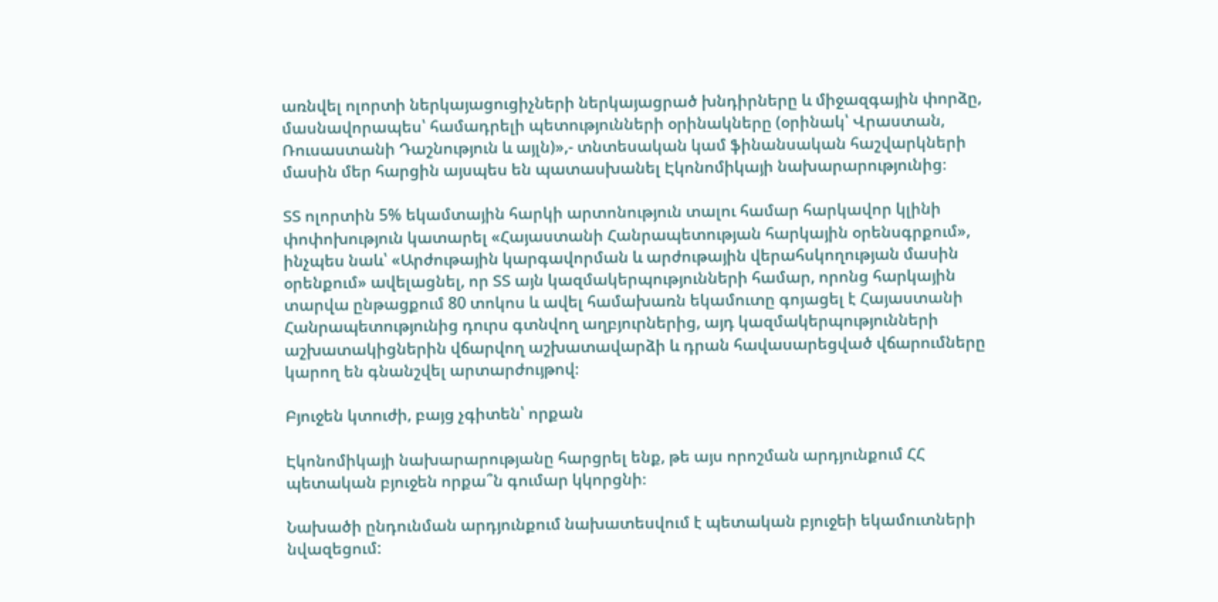առնվել ոլորտի ներկայացուցիչների ներկայացրած խնդիրները և միջազգային փորձը, մասնավորապես՝ համադրելի պետությունների օրինակները (օրինակ՝ Վրաստան, Ռուսաստանի Դաշնություն և այլն)»,- տնտեսական կամ ֆինանսական հաշվարկների մասին մեր հարցին այսպես են պատասխանել Էկոնոմիկայի նախարարությունից։

ՏՏ ոլորտին 5% եկամտային հարկի արտոնություն տալու համար հարկավոր կլինի փոփոխություն կատարել «Հայաստանի Հանրապետության հարկային օրենսգրքում», ինչպես նաև՝ «Արժութային կարգավորման և արժութային վերահսկողության մասին օրենքում» ավելացնել, որ ՏՏ այն կազմակերպությունների համար, որոնց հարկային տարվա ընթացքում 80 տոկոս և ավել համախառն եկամուտը գոյացել է Հայաստանի Հանրապետությունից դուրս գտնվող աղբյուրներից, այդ կազմակերպությունների աշխատակիցներին վճարվող աշխատավարձի և դրան հավասարեցված վճարումները կարող են գնանշվել արտարժույթով։

Բյուջեն կտուժի, բայց չգիտեն՝ որքան

Էկոնոմիկայի նախարարությանը հարցրել ենք, թե այս որոշման արդյունքում ՀՀ պետական բյուջեն որքա՞ն գումար կկորցնի։

Նախածի ընդունման արդյունքում նախատեսվում է պետական բյուջեի եկամուտների նվազեցում: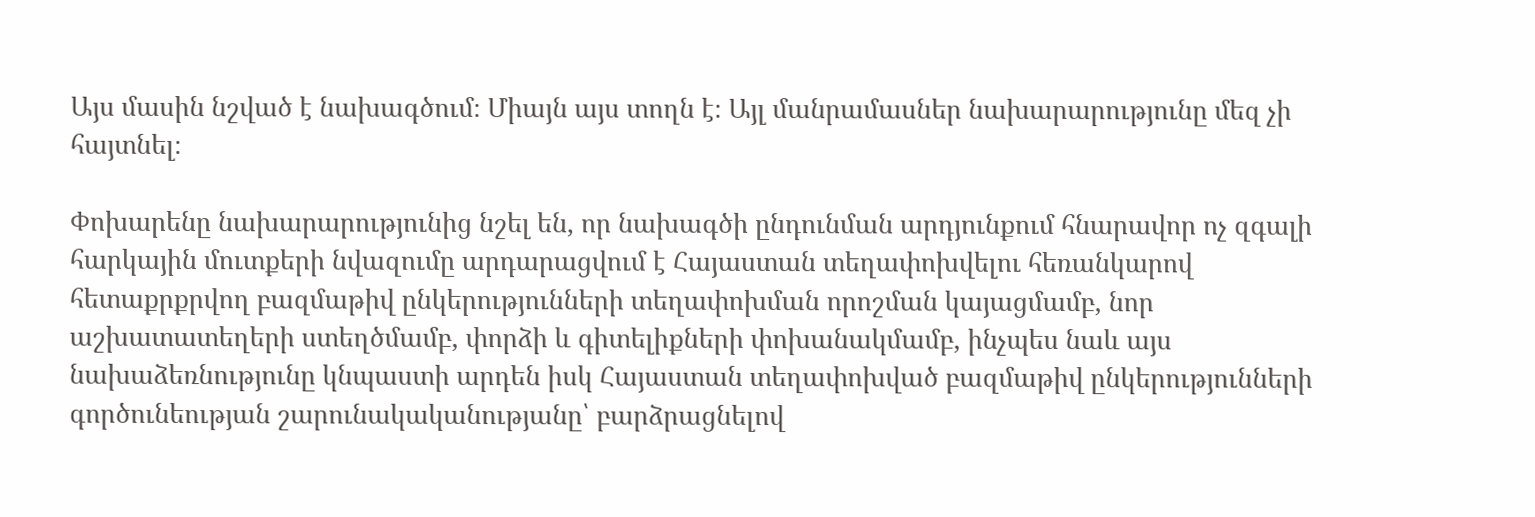Այս մասին նշված է նախագծում։ Միայն այս տողն է։ Այլ մանրամասներ նախարարությունը մեզ չի հայտնել։

Փոխարենը նախարարությունից նշել են, որ նախագծի ընդունման արդյունքում հնարավոր ոչ զգալի հարկային մուտքերի նվազումը արդարացվում է Հայաստան տեղափոխվելու հեռանկարով հետաքրքրվող բազմաթիվ ընկերությունների տեղափոխման որոշման կայացմամբ, նոր աշխատատեղերի ստեղծմամբ, փորձի և գիտելիքների փոխանակմամբ, ինչպես նաև այս նախաձեռնությունը կնպաստի արդեն իսկ Հայաստան տեղափոխված բազմաթիվ ընկերությունների գործունեության շարունակականությանը՝ բարձրացնելով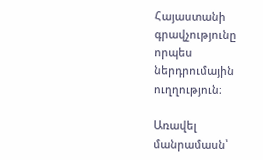Հայաստանի գրավչությունը որպես ներդրումային ուղղություն։

Առավել մանրամասն՝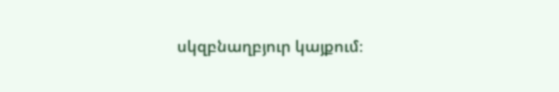սկզբնաղբյուր կայքում։